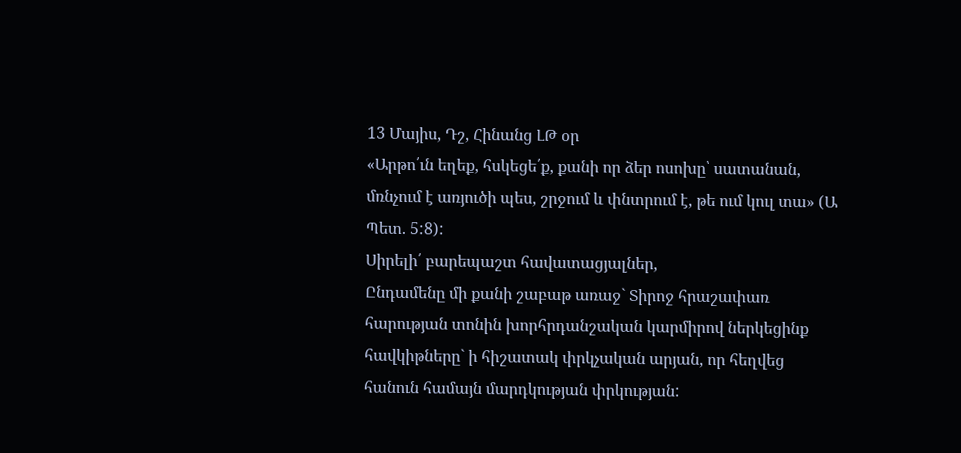13 Մայիս, Դշ, Հինանց ԼԹ օր
«Արթո՛ւն եղեք, հսկեցե՛ք, քանի որ ձեր ոսոխը՝ սատանան, մռնչում է առյուծի պես, շրջում և փնտրում է, թե ում կուլ տա» (Ա Պետ. 5:8):
Սիրելի՛ բարեպաշտ հավատացյալներ,
Ընդամենը մի քանի շաբաթ առաջ` Տիրոջ հրաշափառ հարության տոնին խորհրդանշական կարմիրով ներկեցինք հավկիթները` ի հիշատակ փրկչական արյան, որ հեղվեց հանուն համայն մարդկության փրկության: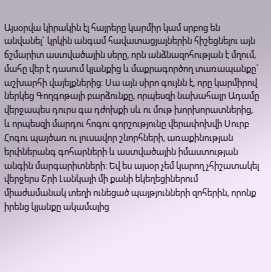Այսօրվա կիրակին էլ հայրերը կարմիր կամ սրբոց են անվանել` կրկին անգամ հավատացյալներին հիշեցնելու այն ճշմարիտ աստվածային սերը, որն անձնազոհության է մղում, մահը վեր է դասում կյանքից և մաքրագործող տառապանքը` աշխարհի վայելքներից: Սա այն սիրո գույնն է, որը կարմիրով ներկեց Գողգոթայի բարձունքը, որպեսզի նախահայր Ադամը վերջապես դուրս գա դժոխքի սև ու մութ խորխորատներից, և որպեսզի մարդու հոգու գորշությունը վերափոխվի Սուրբ Հոգու պայծառ ու լուսավոր շնորհների, առաքինության երփներանգ գոհարների և աստվածային իմաստության անգին մարգարիտների: Եվ ես այսօր չեմ կարող չհիշատակել վերջերս Շրի Լանկայի մի քանի եկեղեցիներում միաժամանակ տեղի ունեցած պայթյունների զոհերին, որոնք իրենց կյանքը ակամայից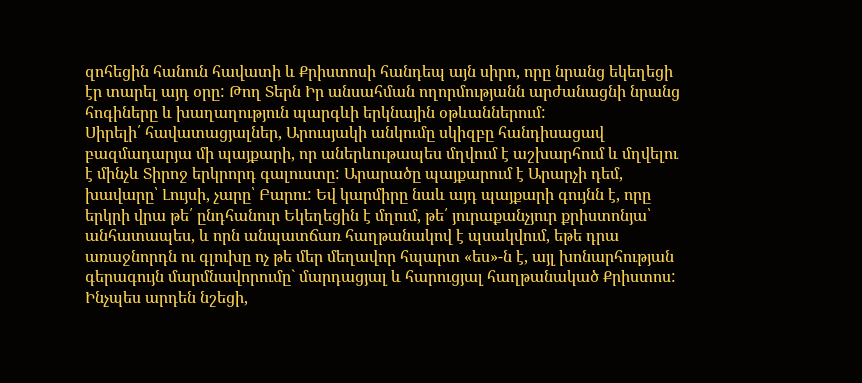զոհեցին հանուն հավատի և Քրիստոսի հանդեպ այն սիրո, որը նրանց եկեղեցի էր տարել այդ օրը: Թող Տերն Իր անսահման ողորմությանն արժանացնի նրանց հոգիները և խաղաղություն պարգևի երկնային օթևաններում:
Սիրելի՛ հավատացյալներ, Արուսյակի անկումը սկիզբը հանդիսացավ բազմադարյա մի պայքարի, որ աներևութապես մղվում է աշխարհում և մղվելու է մինչև Տիրոջ երկրորդ գալուստը: Արարածը պայքարում է Արարչի դեմ, խավարը՝ Լույսի, չարը՝ Բարու: Եվ կարմիրը նաև այդ պայքարի գույնն է, որը երկրի վրա թե՛ ընդհանուր Եկեղեցին է մղում, թե՛ յուրաքանչյուր քրիստոնյա՝ անհատապես, և որն անպատճառ հաղթանակով է պսակվում, եթե դրա առաջնորդն ու գլուխը ոչ թե մեր մեղավոր հպարտ «ես»-ն է, այլ խոնարհության գերագույն մարմնավորումը` մարդացյալ և հարուցյալ հաղթանակած Քրիստոս:
Ինչպես արդեն նշեցի,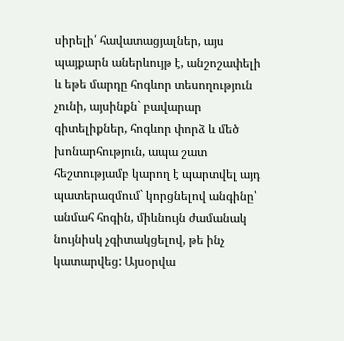սիրելի՛ հավատացյալներ, այս պայքարն աներևույթ է, անշոշափելի և եթե մարդը հոգևոր տեսողություն չունի, այսինքն` բավարար գիտելիքներ, հոգևոր փորձ և մեծ խոնարհություն, ապա շատ հեշտությամբ կարող է պարտվել այդ պատերազմում` կորցնելով անգինը՝ անմահ հոգին, միևնույն ժամանակ նույնիսկ չգիտակցելով, թե ինչ կատարվեց: Այսօրվա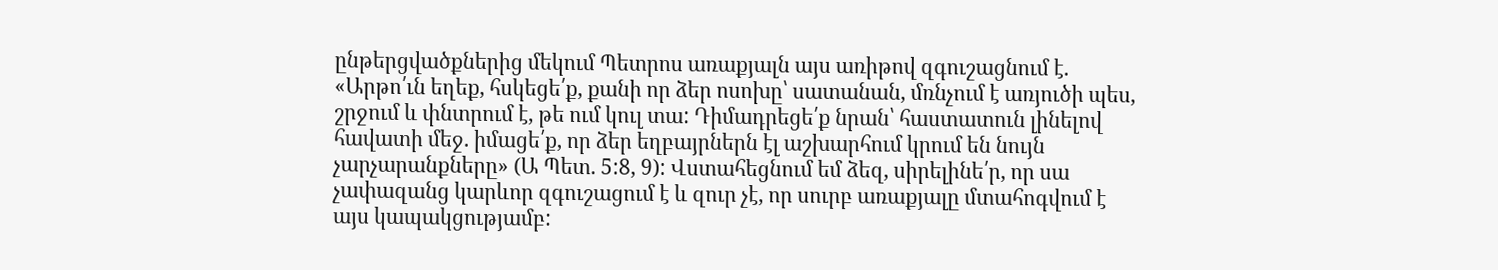ընթերցվածքներից մեկում Պետրոս առաքյալն այս առիթով զգուշացնում է. «Արթո՛ւն եղեք, հսկեցե՛ք, քանի որ ձեր ոսոխը՝ սատանան, մռնչում է առյուծի պես, շրջում և փնտրում է, թե ում կուլ տա: Դիմադրեցե՛ք նրան՝ հաստատուն լինելով հավատի մեջ. իմացե՛ք, որ ձեր եղբայրներն էլ աշխարհում կրում են նույն չարչարանքները» (Ա Պետ. 5:8, 9): Վստահեցնում եմ ձեզ, սիրելինե՛ր, որ սա չափազանց կարևոր զգուշացում է և զուր չէ, որ սուրբ առաքյալը մտահոգվում է այս կապակցությամբ: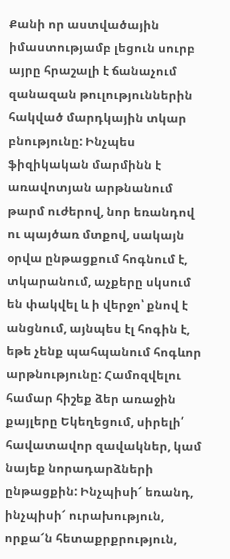Քանի որ աստվածային իմաստությամբ լեցուն սուրբ այրը հրաշալի է ճանաչում զանազան թուլություններին հակված մարդկային տկար բնությունը: Ինչպես ֆիզիկական մարմինն է առավոտյան արթնանում թարմ ուժերով, նոր եռանդով ու պայծառ մտքով, սակայն օրվա ընթացքում հոգնում է, տկարանում, աչքերը սկսում են փակվել և ի վերջո՝ քնով է անցնում, այնպես էլ հոգին է, եթե չենք պահպանում հոգևոր արթնությունը: Համոզվելու համար հիշեք ձեր առաջին քայլերը Եկեղեցում, սիրելի՛ հավատավոր զավակներ, կամ նայեք նորադարձների ընթացքին: Ինչպիսի՜ եռանդ, ինչպիսի՜ ուրախություն, որքա՜ն հետաքրքրություն,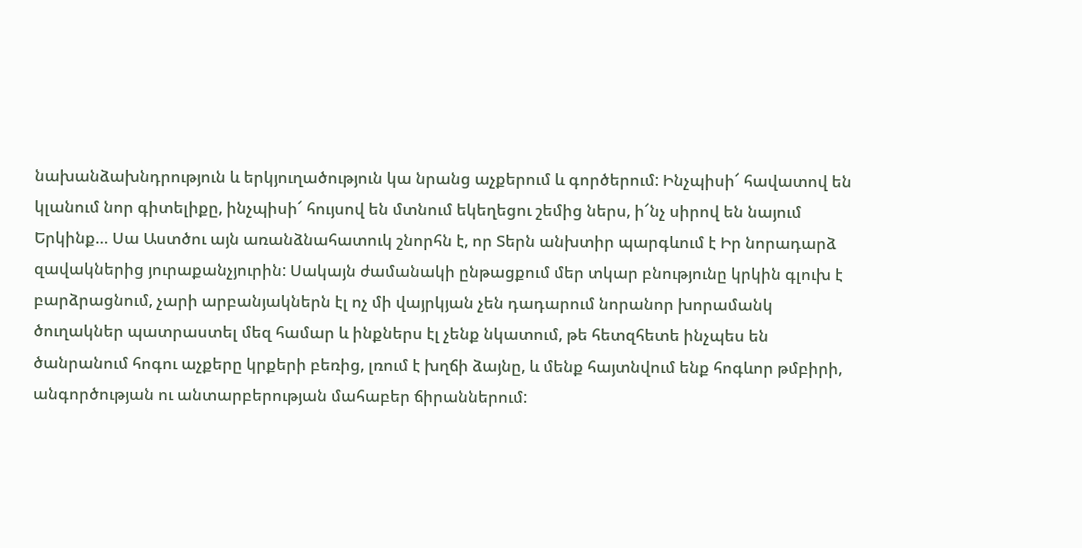նախանձախնդրություն և երկյուղածություն կա նրանց աչքերում և գործերում: Ինչպիսի՜ հավատով են կլանում նոր գիտելիքը, ինչպիսի՜ հույսով են մտնում եկեղեցու շեմից ներս, ի՜նչ սիրով են նայում Երկինք… Սա Աստծու այն առանձնահատուկ շնորհն է, որ Տերն անխտիր պարգևում է Իր նորադարձ զավակներից յուրաքանչյուրին: Սակայն ժամանակի ընթացքում մեր տկար բնությունը կրկին գլուխ է բարձրացնում, չարի արբանյակներն էլ ոչ մի վայրկյան չեն դադարում նորանոր խորամանկ ծուղակներ պատրաստել մեզ համար և ինքներս էլ չենք նկատում, թե հետզհետե ինչպես են ծանրանում հոգու աչքերը կրքերի բեռից, լռում է խղճի ձայնը, և մենք հայտնվում ենք հոգևոր թմբիրի, անգործության ու անտարբերության մահաբեր ճիրաններում: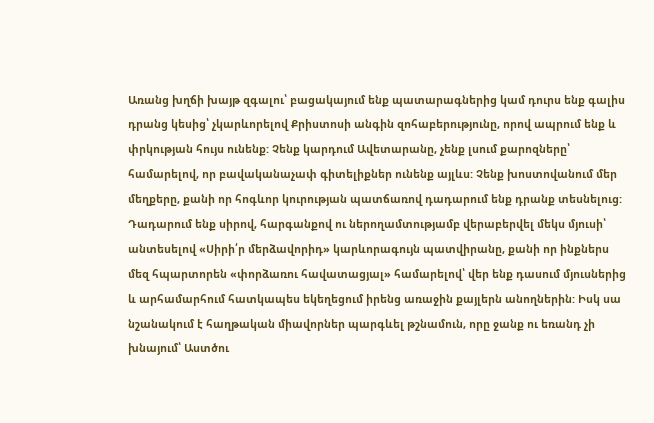Առանց խղճի խայթ զգալու՝ բացակայում ենք պատարագներից կամ դուրս ենք գալիս դրանց կեսից՝ չկարևորելով Քրիստոսի անգին զոհաբերությունը, որով ապրում ենք և փրկության հույս ունենք: Չենք կարդում Ավետարանը, չենք լսում քարոզները՝ համարելով, որ բավականաչափ գիտելիքներ ունենք այլևս: Չենք խոստովանում մեր մեղքերը, քանի որ հոգևոր կուրության պատճառով դադարում ենք դրանք տեսնելուց: Դադարում ենք սիրով, հարգանքով ու ներողամտությամբ վերաբերվել մեկս մյուսի՝ անտեսելով «Սիրի՛ր մերձավորիդ» կարևորագույն պատվիրանը, քանի որ ինքներս մեզ հպարտորեն «փորձառու հավատացյալ» համարելով՝ վեր ենք դասում մյուսներից և արհամարհում հատկապես եկեղեցում իրենց առաջին քայլերն անողներին: Իսկ սա նշանակում է հաղթական միավորներ պարգևել թշնամուն, որը ջանք ու եռանդ չի խնայում՝ Աստծու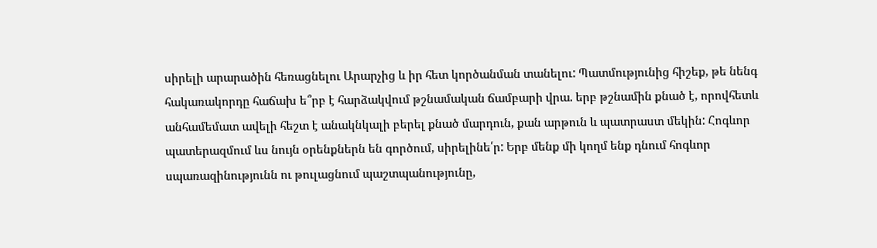սիրելի արարածին հեռացնելու Արարչից և իր հետ կործանման տանելու: Պատմությունից հիշեք, թե նենգ հակառակորդը հաճախ ե՞րբ է հարձակվում թշնամական ճամբարի վրա. երբ թշնամին քնած է, որովհետև անհամեմատ ավելի հեշտ է անակնկալի բերել քնած մարդուն, քան արթուն և պատրաստ մեկին: Հոգևոր պատերազմում ևս նույն օրենքներն են գործում, սիրելինե՛ր: Երբ մենք մի կողմ ենք դնում հոգևոր սպառազինությունն ու թուլացնում պաշտպանությունը,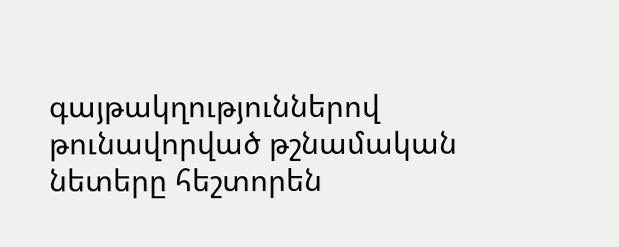գայթակղություններով թունավորված թշնամական նետերը հեշտորեն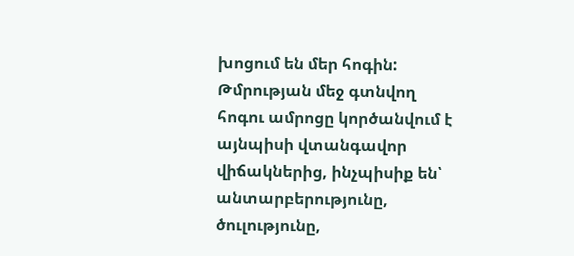խոցում են մեր հոգին: Թմրության մեջ գտնվող հոգու ամրոցը կործանվում է այնպիսի վտանգավոր վիճակներից, ինչպիսիք են՝ անտարբերությունը, ծուլությունը,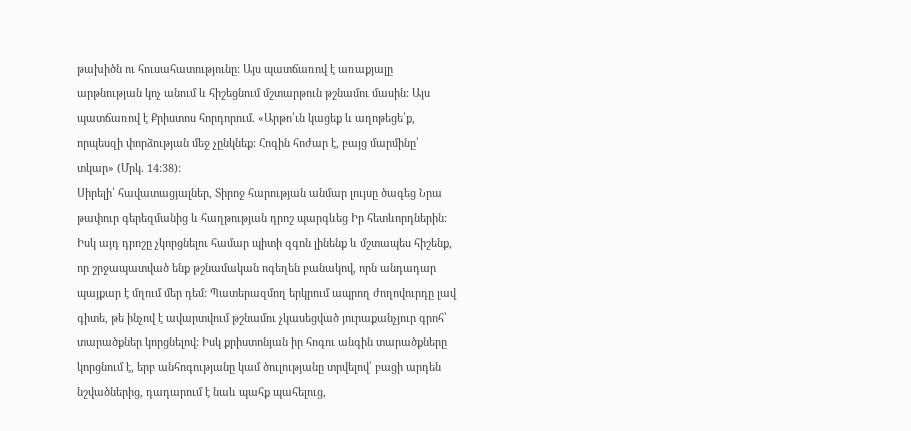թախիծն ու հուսահատությունը: Այս պատճառով է առաքյալը արթնության կոչ անում և հիշեցնում մշտարթուն թշնամու մասին: Այս պատճառով է Քրիստոս հորդորում. «Արթո՛ւն կացեք և աղոթեցե՛ք, որպեսզի փորձության մեջ չընկնեք: Հոգին հոժար է, բայց մարմինը՝ տկար» (Մրկ. 14:38):
Սիրելի՛ հավատացյալներ, Տիրոջ հարության անմար լույսը ծագեց Նրա թափուր գերեզմանից և հաղթության դրոշ պարգևեց Իր հետևորդներին: Իսկ այդ դրոշը չկորցնելու համար պիտի զգոն լինենք և մշտապես հիշենք, որ շրջապատված ենք թշնամական ոգեղեն բանակով, որն անդադար պայքար է մղում մեր դեմ: Պատերազմող երկրում ապրող ժողովուրդը լավ գիտե, թե ինչով է ավարտվում թշնամու չկասեցված յուրաքանչյուր գրոհ՝ տարածքներ կորցնելով: Իսկ քրիստոնյան իր հոգու անգին տարածքները կորցնում է, երբ անհոգությանը կամ ծուլությանը տրվելով՝ բացի արդեն նշվածներից, դադարում է նաև պահք պահելուց,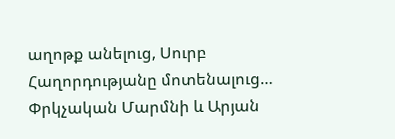աղոթք անելուց, Սուրբ Հաղորդությանը մոտենալուց… Փրկչական Մարմնի և Արյան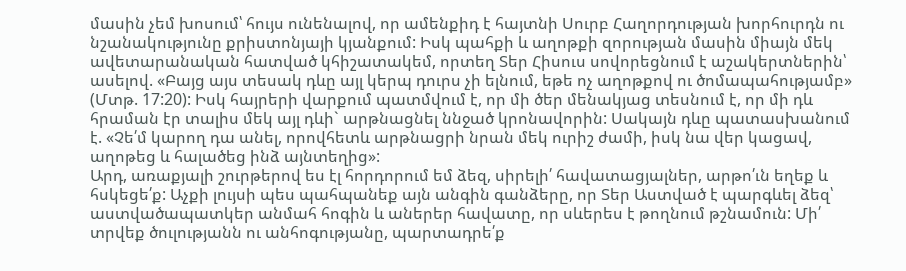մասին չեմ խոսում՝ հույս ունենալով, որ ամենքիդ է հայտնի Սուրբ Հաղորդության խորհուրդն ու նշանակությունը քրիստոնյայի կյանքում: Իսկ պահքի և աղոթքի զորության մասին միայն մեկ ավետարանական հատված կհիշատակեմ, որտեղ Տեր Հիսուս սովորեցնում է աշակերտներին՝ ասելով. «Բայց այս տեսակ դևը այլ կերպ դուրս չի ելնում, եթե ոչ աղոթքով ու ծոմապահությամբ» (Մտթ. 17:20): Իսկ հայրերի վարքում պատմվում է, որ մի ծեր մենակյաց տեսնում է, որ մի դև հրաման էր տալիս մեկ այլ դևի` արթնացնել ննջած կրոնավորին: Սակայն դևը պատասխանում է. «Չե՛մ կարող դա անել, որովհետև արթնացրի նրան մեկ ուրիշ ժամի, իսկ նա վեր կացավ, աղոթեց և հալածեց ինձ այնտեղից»:
Արդ, առաքյալի շուրթերով ես էլ հորդորում եմ ձեզ, սիրելի՛ հավատացյալներ, արթո՛ւն եղեք և հսկեցե՛ք: Աչքի լույսի պես պահպանեք այն անգին գանձերը, որ Տեր Աստված է պարգևել ձեզ՝ աստվածապատկեր անմահ հոգին և աներեր հավատը, որ սևերես է թողնում թշնամուն: Մի՛ տրվեք ծուլությանն ու անհոգությանը, պարտադրե՛ք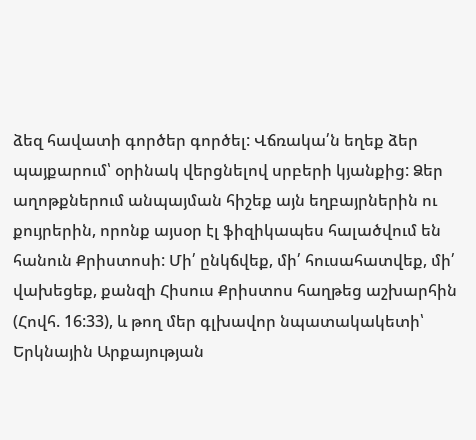ձեզ հավատի գործեր գործել: Վճռակա՛ն եղեք ձեր պայքարում՝ օրինակ վերցնելով սրբերի կյանքից: Ձեր աղոթքներում անպայման հիշեք այն եղբայրներին ու քույրերին, որոնք այսօր էլ ֆիզիկապես հալածվում են հանուն Քրիստոսի: Մի՛ ընկճվեք, մի՛ հուսահատվեք, մի՛ վախեցեք, քանզի Հիսուս Քրիստոս հաղթեց աշխարհին (Հովհ. 16:33), և թող մեր գլխավոր նպատակակետի՝ Երկնային Արքայության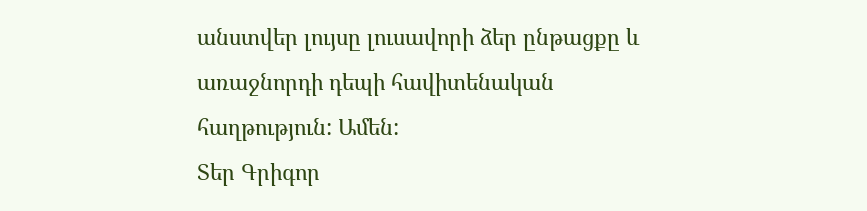անստվեր լույսը լուսավորի ձեր ընթացքը և առաջնորդի դեպի հավիտենական հաղթություն: Ամեն:
Տեր Գրիգոր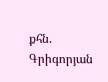քհն. Գրիգորյան